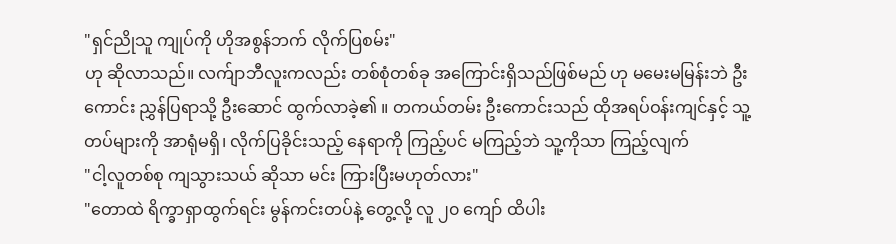"ရှင်ညိုသူ ကျုပ်ကို ဟိုအစွန်ဘက် လိုက်ပြစမ်း"
ဟု ဆိုလာသည်။ လက်ျာဘီလူးကလည်း တစ်စုံတစ်ခု အကြောင်းရှိသည်ဖြစ်မည် ဟု မမေးမမြန်းဘဲ ဦးကောင်း ညွှန်ပြရာသို့ ဦးဆောင် ထွက်လာခဲ့၏ ။ တကယ်တမ်း ဦးကောင်းသည် ထိုအရပ်ဝန်းကျင်နှင့် သူ့တပ်များကို အာရုံမရှိ၊ လိုက်ပြခိုင်းသည့် နေရာကို ကြည့်ပင် မကြည့်ဘဲ သူ့ကိုသာ ကြည့်လျက်
"ငါ့လူတစ်စု ကျသွားသယ် ဆိုသာ မင်း ကြားပြီးမဟုတ်လား"
"တောထဲ ရိက္ခာရှာထွက်ရင်း မွန်ကင်းတပ်နဲ့ တွေ့လို့ လူ ၂၀ ကျော် ထိပါး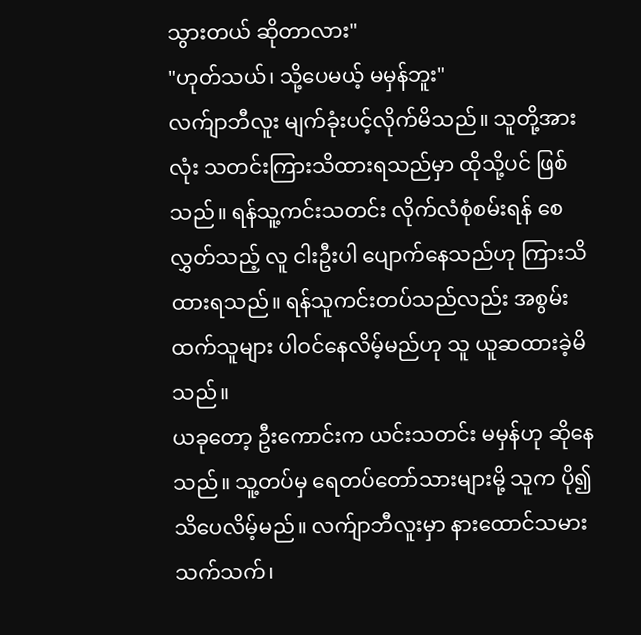သွားတယ် ဆိုတာလား"
"ဟုတ်သယ်၊ သို့ပေမယ့် မမှန်ဘူး"
လက်ျာဘီလူး မျက်ခုံးပင့်လိုက်မိသည်။ သူတို့အားလုံး သတင်းကြားသိထားရသည်မှာ ထိုသို့ပင် ဖြစ်သည်။ ရန်သူ့ကင်းသတင်း လိုက်လံစုံစမ်းရန် စေလွှတ်သည့် လူ ငါးဦးပါ ပျောက်နေသည်ဟု ကြားသိထားရသည်။ ရန်သူကင်းတပ်သည်လည်း အစွမ်းထက်သူများ ပါဝင်နေလိမ့်မည်ဟု သူ ယူဆထားခဲ့မိသည်။
ယခုတော့ ဦးကောင်းက ယင်းသတင်း မမှန်ဟု ဆိုနေသည်။ သူ့တပ်မှ ရေတပ်တော်သားများမို့ သူက ပို၍ သိပေလိမ့်မည်။ လက်ျာဘီလူးမှာ နားထောင်သမားသက်သက်၊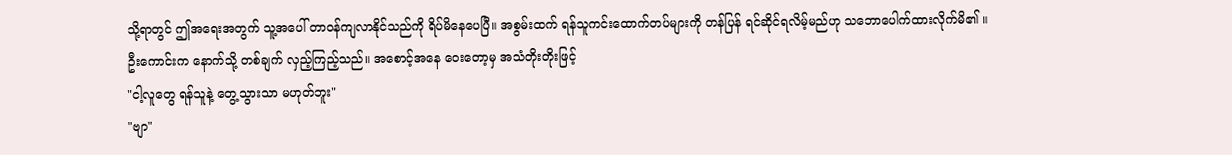သို့ရာတွင် ဤအရေးအတွက် သူ့အပေါ် တာဝန်ကျလာနိုင်သည်ကို ရိပ်မိနေပေပြီ။ အစွမ်းထက် ရန်သူကင်းထောက်တပ်များကို တန်ပြန် ရင်ဆိုင်ရလိမ့်မည်ဟု သဘောပေါက်ထားလိုက်မိ၏ ။
ဦးကောင်းက နောက်သို့ တစ်ချက် လှည့်ကြည့်သည်။ အစောင့်အနေ ဝေးတော့မှ အသံတိုးတိုးဖြင့်
"ငါ့လူတွေ ရန်သူနဲ့ တွေ့သွားသာ မဟုတ်ဘူး"
"ဗျာ"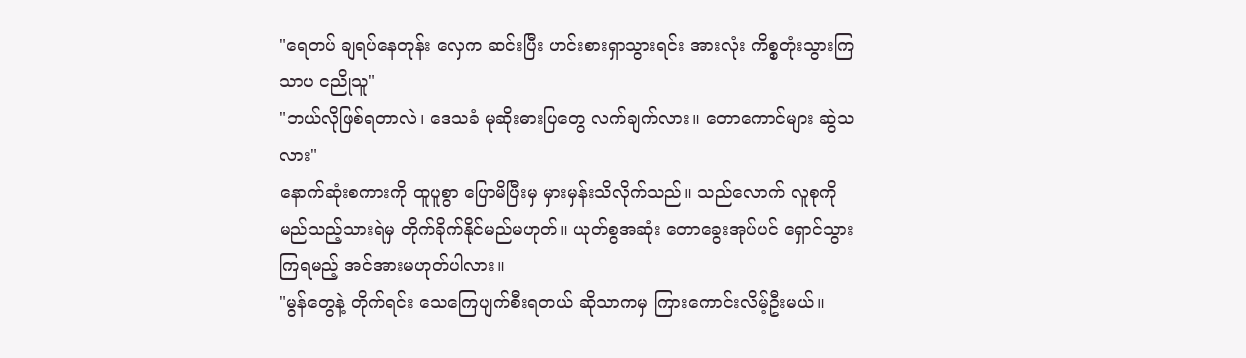"ရေတပ် ချရပ်နေတုန်း လှေက ဆင်းပြီး ဟင်းစားရှာသွားရင်း အားလုံး ကိစ္စတုံးသွားကြသာပ ငညိုသူ"
"ဘယ်လိုဖြစ်ရတာလဲ၊ ဒေသခံ မုဆိုးဓားပြတွေ လက်ချက်လား။ တောကောင်များ ဆွဲသလား"
နောက်ဆုံးစကားကို ထူပူစွာ ပြောမိပြီးမှ မှားမှန်းသိလိုက်သည်။ သည်လောက် လူစုကို မည်သည့်သားရဲမှ တိုက်ခိုက်နိုင်မည်မဟုတ်။ ယုတ်စွအဆုံး တောခွေးအုပ်ပင် ရှောင်သွားကြရမည့် အင်အားမဟုတ်ပါလား။
"မွန်တွေနဲ့ တိုက်ရင်း သေကြေပျက်စီးရတယ် ဆိုသာကမှ ကြားကောင်းလိမ့်ဦးမယ်။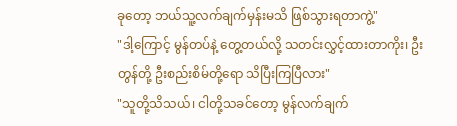ခုတော့ ဘယ်သူ့လက်ချက်မှန်းမသိ ဖြစ်သွားရတာကွဲ့"
"ဒါ့ကြောင့် မွန်တပ်နဲ့ တွေ့တယ်လို့ သတင်းလွှင့်ထားတာကိုး၊ ဦးတွန်တို့ ဦးစည်းစိမ်တို့ရော သိပြီးကြပြီလား"
"သူတို့သိသယ်၊ ငါတို့သခင်တော့ မွန်လက်ချက်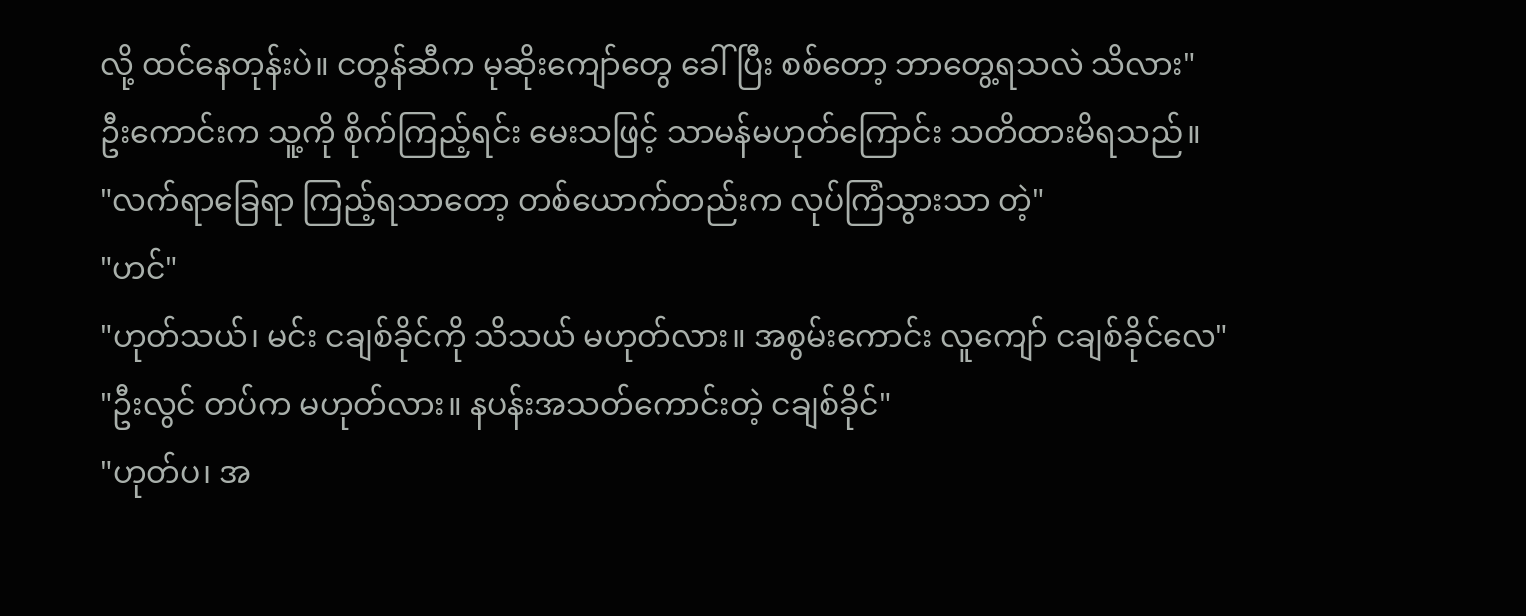လို့ ထင်နေတုန်းပဲ။ ငတွန်ဆီက မုဆိုးကျော်တွေ ခေါ်ပြီး စစ်တော့ ဘာတွေ့ရသလဲ သိလား"
ဦးကောင်းက သူ့ကို စိုက်ကြည့်ရင်း မေးသဖြင့် သာမန်မဟုတ်ကြောင်း သတိထားမိရသည်။
"လက်ရာခြေရာ ကြည့်ရသာတော့ တစ်ယောက်တည်းက လုပ်ကြံသွားသာ တဲ့"
"ဟင်"
"ဟုတ်သယ်၊ မင်း ငချစ်ခိုင်ကို သိသယ် မဟုတ်လား။ အစွမ်းကောင်း လူကျော် ငချစ်ခိုင်လေ"
"ဦးလွင် တပ်က မဟုတ်လား။ နပန်းအသတ်ကောင်းတဲ့ ငချစ်ခိုင်"
"ဟုတ်ပ၊ အ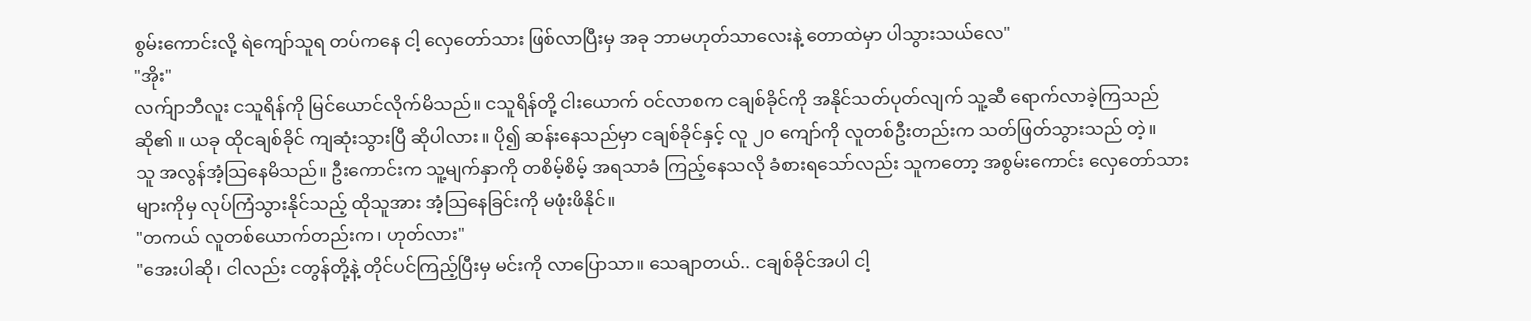စွမ်းကောင်းလို့ ရဲကျော်သူရ တပ်ကနေ ငါ့ လှေတော်သား ဖြစ်လာပြီးမှ အခု ဘာမဟုတ်သာလေးနဲ့ တောထဲမှာ ပါသွားသယ်လေ"
"အိုး"
လက်ျာဘီလူး ငသူရိန်ကို မြင်ယောင်လိုက်မိသည်။ ငသူရိန်တို့ ငါးယောက် ဝင်လာစက ငချစ်ခိုင်ကို အနိုင်သတ်ပုတ်လျက် သူ့ဆီ ရောက်လာခဲ့ကြသည် ဆို၏ ။ ယခု ထိုငချစ်ခိုင် ကျဆုံးသွားပြီ ဆိုပါလား။ ပို၍ ဆန်းနေသည်မှာ ငချစ်ခိုင်နှင့် လူ ၂၀ ကျော်ကို လူတစ်ဦးတည်းက သတ်ဖြတ်သွားသည် တဲ့။
သူ အလွန်အံ့သြနေမိသည်။ ဦးကောင်းက သူ့မျက်နှာကို တစိမ့်စိမ့် အရသာခံ ကြည့်နေသလို ခံစားရသော်လည်း သူကတော့ အစွမ်းကောင်း လှေတော်သားများကိုမှ လုပ်ကြံသွားနိုင်သည့် ထိုသူအား အံ့သြနေခြင်းကို မဖုံးဖိနိုင်။
"တကယ် လူတစ်ယောက်တည်းက၊ ဟုတ်လား"
"အေးပါဆို၊ ငါလည်း ငတွန်တို့နဲ့ တိုင်ပင်ကြည့်ပြီးမှ မင်းကို လာပြောသာ။ သေချာတယ်.. ငချစ်ခိုင်အပါ ငါ့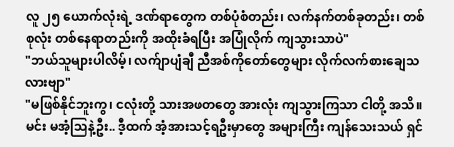လူ ၂၅ ယောက်လုံးရဲ့ ဒဏ်ရာတွေက တစ်ပုံစံတည်း၊ လက်နက်တစ်ခုတည်း၊ တစ်စုလုံး တစ်နေရာတည်းကို အထိုးခံရပြီး အပြုံလိုက် ကျသွားသာပဲ"
"ဘယ်သူများပါလိမ့်၊ လက်ျာပျံချီ ညီအစ်ကိုတော်တွေများ လိုက်လက်စားချေသလားဗျာ"
"မဖြစ်နိုင်ဘူးကွ၊ ငလုံးတို့ သားအဖတတွေ အားလုံး ကျသွားကြသာ ငါတို့ အသိ။ မင်း မအံ့သြနဲ့ဦး.. ဒီ့ထက် အံ့အားသင့်ရဦးမှာတွေ အများကြီး ကျန်သေးသယ် ရှင်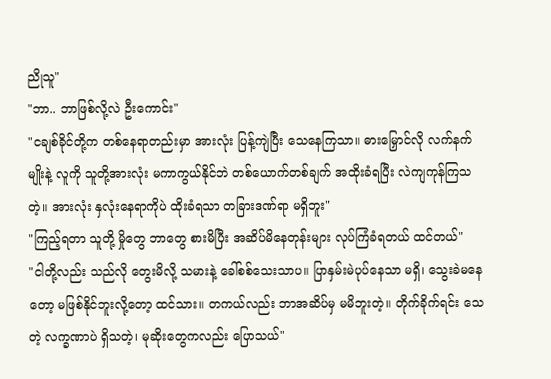ညိုသူ"
"ဘာ.. ဘာဖြစ်လို့လဲ ဦးကောင်း"
"ငချစ်ခိုင်တို့က တစ်နေရာတည်းမှာ အားလုံး ပြန့်ကျဲပြီး သေနေကြသာ။ ဓားမြှောင်လို လက်နက်မျိုးနဲ့ လူကို သူတို့အားလုံး မကာကွယ်နိုင်ဘဲ တစ်ယောက်တစ်ချက် အထိုးခံရပြီး လဲကျကုန်ကြသတဲ့။ အားလုံး နှလုံးနေရာကိုပဲ ထိုးခံရသာ တခြားဒဏ်ရာ မရှိဘူး"
"ကြည့်ရတာ သူတို့ မှိုတွေ ဘာတွေ စားမိပြီး အဆိပ်မိနေတုန်းများ လုပ်ကြံခံရတယ် ထင်တယ်"
"ငါတို့လည်း သည်လို တွေးမိလို့ သမားနဲ့ ခေါ်စစ်သေးသာပ။ ပြာနှမ်းမဲပုပ်နေသာ မရှိ၊ သွေးခဲမနေတော့ မဖြစ်နိုင်ဘူးလို့တော့ ထင်သား။ တကယ်လည်း ဘာအဆိပ်မှ မမိဘူးတဲ့။ တိုက်ခိုက်ရင်း သေတဲ့ လက္ခဏာပဲ ရှိသတဲ့၊ မုဆိုးတွေကလည်း ပြောသယ်"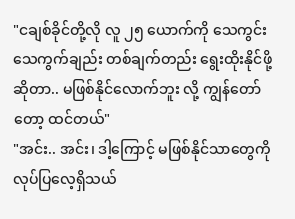"ငချစ်ခိုင်တို့လို လူ ၂၅ ယောက်ကို သေကွင်းသေကွက်ချည်း တစ်ချက်တည်း ရွေးထိုးနိုင်ဖို့ဆိုတာ.. မဖြစ်နိုင်လောက်ဘူး လို့ ကျွန်တော်တော့ ထင်တယ်"
"အင်း.. အင်း၊ ဒါ့ကြောင့် မဖြစ်နိုင်သာတွေကို လုပ်ပြလေ့ရှိသယ်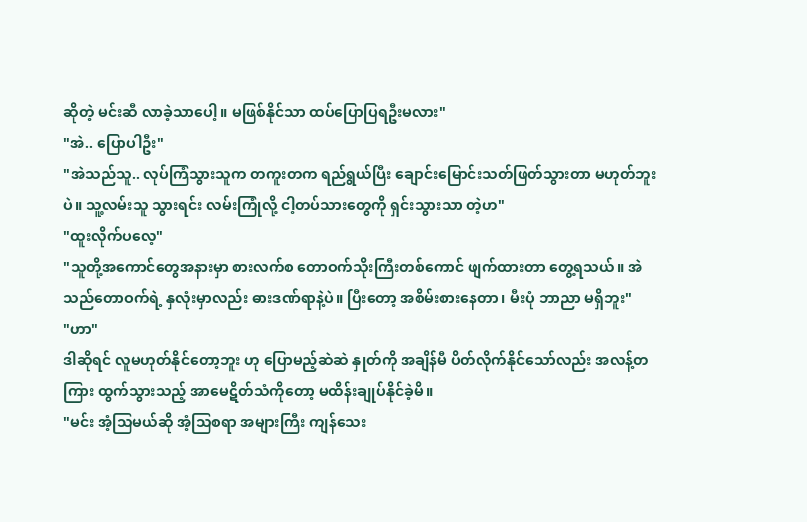ဆိုတဲ့ မင်းဆီ လာခဲ့သာပေါ့။ မဖြစ်နိုင်သာ ထပ်ပြောပြရဦးမလား"
"အဲ.. ပြောပါဦး"
"အဲသည်သူ.. လုပ်ကြံသွားသူက တကူးတက ရည်ရွယ်ပြီး ချောင်းမြောင်းသတ်ဖြတ်သွားတာ မဟုတ်ဘူးပဲ။ သူ့လမ်းသူ သွားရင်း လမ်းကြုံလို့ ငါ့တပ်သားတွေကို ရှင်းသွားသာ တဲ့ဟ"
"ထူးလိုက်ပလေ့"
"သူတို့အကောင်တွေအနားမှာ စားလက်စ တောဝက်သိုးကြီးတစ်ကောင် ဖျက်ထားတာ တွေ့ရသယ်။ အဲသည်တောဝက်ရဲ့ နှလုံးမှာလည်း ဓားဒဏ်ရာနဲ့ပဲ။ ပြီးတော့ အစိမ်းစားနေတာ၊ မီးပုံ ဘာညာ မရှိဘူး"
"ဟာ"
ဒါဆိုရင် လူမဟုတ်နိုင်တော့ဘူး ဟု ပြောမည့်ဆဲဆဲ နှုတ်ကို အချိန်မီ ပိတ်လိုက်နိုင်သော်လည်း အလန့်တကြား ထွက်သွားသည့် အာမေဋိတ်သံကိုတော့ မထိန်းချုပ်နိုင်ခဲ့မိ။
"မင်း အံ့သြမယ်ဆို အံ့သြစရာ အများကြီး ကျန်သေး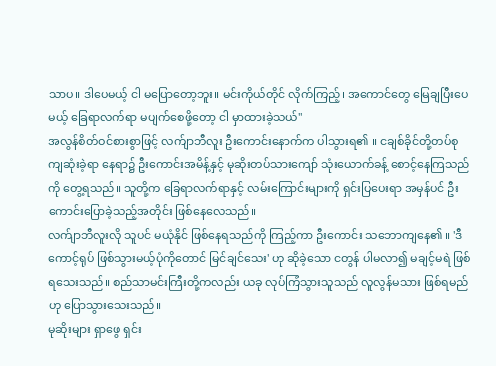သာပ။ ဒါပေမယ့် ငါ မပြောတော့ဘူး။ မင်းကိုယ်တိုင် လိုက်ကြည့်၊ အကောင်တွေ မြေချပြီးပေမယ့် ခြေရာလက်ရာ မပျက်စေဖို့တော့ ငါ မှာထားခဲ့သယ်"
အလွန်စိတ်ဝင်စားစွာဖြင့် လက်ျာဘီလူး ဦးကောင်းနောက်က ပါသွားရ၏ ။ ငချစ်ခိုင်တို့တပ်စု ကျဆုံးခဲ့ရာ နေရာ၌ ဦးကောင်းအမိန့်နှင့် မုဆိုးတပ်သားကျော် သုံးယောက်ခန့် စောင့်နေကြသည်ကို တွေ့ရသည်။ သူတို့က ခြေရာလက်ရာနှင့် လမ်းကြောင်းများကို ရှင်းပြပေးရာ အမှန်ပင် ဦးကောင်းပြောခဲ့သည့်အတိုင်း ဖြစ်နေလေသည်။
လက်ျာဘီလူးလို သူပင် မယုံနိုင် ဖြစ်နေရသည်ကို ကြည့်ကာ ဦးကောင်း သဘောကျနေ၏ ။ 'ဒီကောင့်ရုပ် ဖြစ်သွားမယ့်ပုံကိုတောင် မြင်ချင်သေး' ဟု ဆိုခဲ့သော ငတွန် ပါမလာ၍ မချင့်မရဲ ဖြစ်ရသေးသည်။ စည်သာမင်းကြီးတို့ကလည်း ယခု လုပ်ကြံသွားသူသည် လူလွန်မသား ဖြစ်ရမည်ဟု ပြောသွားသေးသည်။
မုဆိုးများ ရှာဖွေ ရှင်း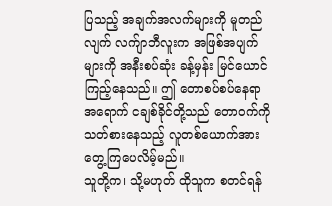ပြသည့် အချက်အလက်များကို မူတည်လျက် လက်ျာဘီလူးက အဖြစ်အပျက်များကို အနီးစပ်ဆုံး ခန့်မှန်း မြင်ယောင်ကြည့်နေသည်။ ဤ တောစပ်စပ်နေရာအရောက် ငချစ်ခိုင်တို့သည် တောဝက်ကို သတ်စားနေသည့် လူတစ်ယောက်အား တွေ့ကြပေလိမ့်မည်။
သူတို့က၊ သို့မဟုတ် ထိုသူက စတင်ရန်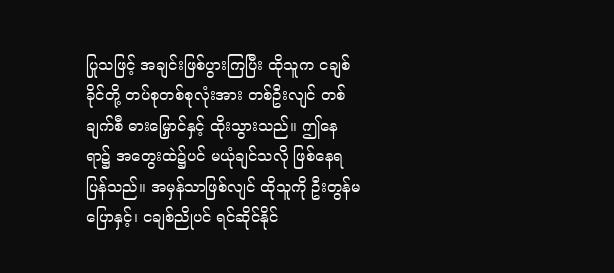ပြုသဖြင့် အချင်းဖြစ်ပွားကြပြီး ထိုသူက ငချစ်ခိုင်တို့ တပ်စုတစ်စုလုံးအား တစ်ဦးလျင် တစ်ချက်စီ ဓားမြှောင်နှင့် ထိုးသွားသည်။ ဤနေရာ၌ အတွေးထဲ၌ပင် မယုံချင်သလို ဖြစ်နေရပြန်သည်။ အမှန်သာဖြစ်လျင် ထိုသူကို ဦးတွန်မပြောနှင့်၊ ငချစ်ညိုပင် ရင်ဆိုင်နိုင်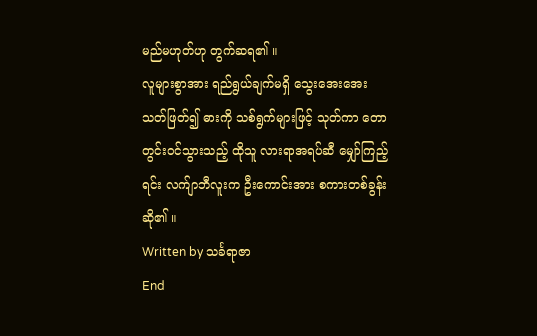မည်မဟုတ်ဟု တွက်ဆရ၏ ။
လူများစွာအား ရည်ရွယ်ချက်မရှိ သွေးအေးအေး သတ်ဖြတ်၍ ဓားကို သစ်ရွက်များဖြင့် သုတ်ကာ တောတွင်းဝင်သွားသည့် ထိုသူ လားရာအရပ်ဆီ မျှော်ကြည့်ရင်း လက်ျာဘီလူးက ဦးကောင်းအား စကားတစ်ခွန်း ဆို၏ ။
Written by သင်္ခရာဇာ
End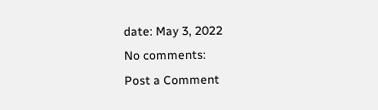date: May 3, 2022
No comments:
Post a Comment